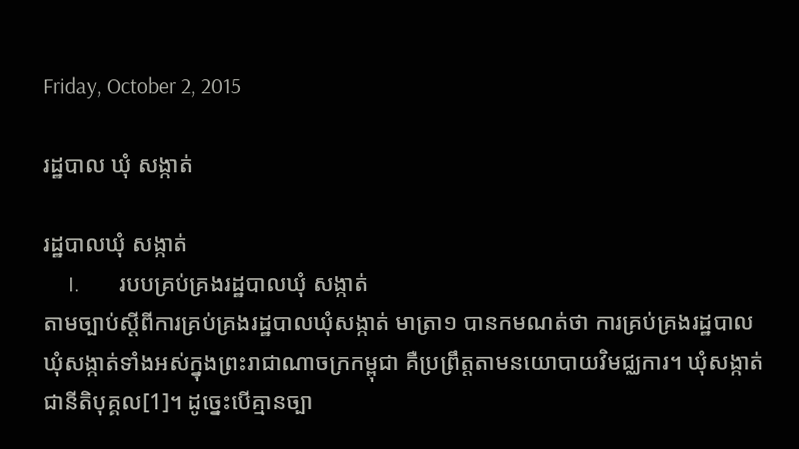Friday, October 2, 2015

រដ្ឋបាល ឃុំ សង្កាត់

រដ្ឋបាលឃុំ សង្កាត់
     I.        របបគ្រប់គ្រងរដ្ឋបាលឃុំ សង្កាត់
តាមច្បាប់ស្តីពីការគ្រប់គ្រងរដ្ឋបាលឃុំសង្កាត់ មាត្រា១ បានកមណត់ថា ការគ្រប់គ្រងរដ្ឋបាលឃុំសង្កាត់ទាំងអស់ក្នុងព្រះរាជាណាចក្រកម្ពុជា គឺប្រព្រឹត្តតាមនយោបាយវិមជ្ឈការ។ ឃុំសង្កាត់ជានីតិបុគ្គល[1]។ ដូច្នេះបើគ្មានច្បា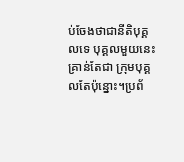ប់ចែងថាជានីតិបុគ្គលទេ បុគ្គលមួយនេះ គ្រាន់តែជា ក្រុមបុគ្គលតែប៉ុន្នោះ។ប្រព័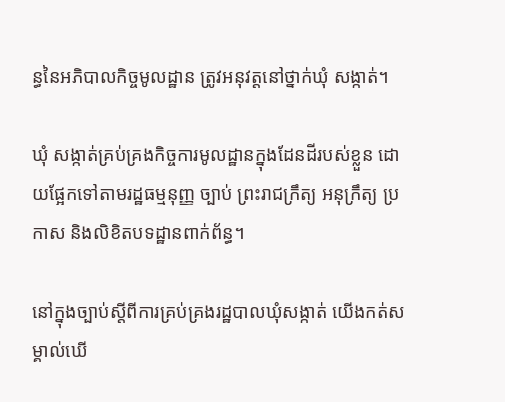ន្ធនៃអភិបាលកិច្ចមូលដ្ឋាន ត្រូវអនុវត្តនៅថ្នាក់ឃុំ សង្កាត់។

ឃុំ សង្កាត់គ្រប់គ្រងកិច្ចការមូលដ្ឋានក្នុងដែនដីរបស់ខ្លួន ដោយផ្អែកទៅតាមរដ្ឋធម្មនុញ្ញ ច្បាប់ ព្រះរាជក្រឹត្យ អនុក្រឹត្យ ប្រកាស និងលិខិតបទដ្ឋានពាក់ព័ន្ធ។

នៅក្នុងច្បាប់ស្តីពីការគ្រប់គ្រងរដ្ឋបាលឃុំសង្កាត់ យើងកត់សម្គាល់ឃើ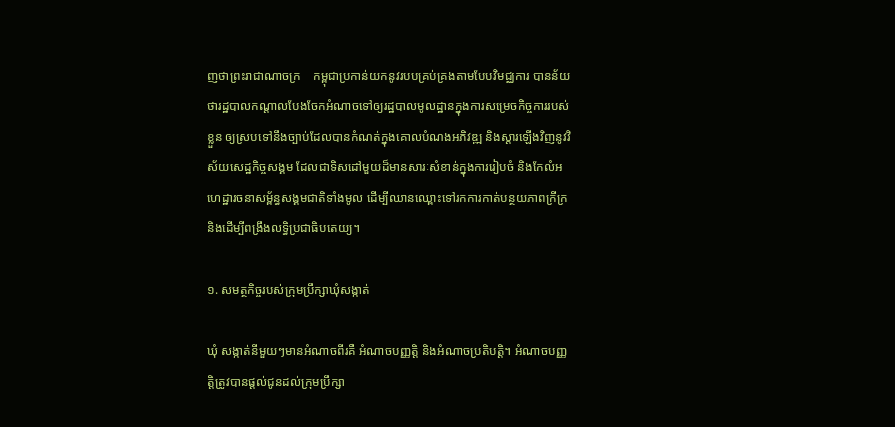ញថាព្រះរាជាណាចក្រ    កម្ពុជាប្រកាន់យកនូវរបបគ្រប់គ្រងតាមបែបវិមជ្ឈការ បានន័យថារដ្ឋបាលកណ្តាលបែងចែកអំណាចទៅឲ្យរដ្ឋបាលមូលដ្ឋានក្នុងការសម្រេចកិច្ចការរបស់ខ្លួន ឲ្យស្របទៅនឹងច្បាប់ដែលបានកំណត់ក្នុងគោលបំណងអភិវឌ្ឍ និងស្តារឡើងវិញនូវវិស័យសេដ្ឋកិច្ចសង្គម ដែលជាទិសដៅមួយដ៏មានសារៈសំខាន់ក្នុងការរៀបចំ និងកែលំអហេដ្ឋារចនាសម្ព័ន្ធសង្គមជាតិទាំងមូល ដើម្បីឈានឈ្ពោះទៅរកការកាត់បន្ថយភាពក្រីក្រ និងដើម្បីពង្រឹងលទ្ធិប្រជាធិបតេយ្យ។

១. សមត្ថកិច្ចរបស់ក្រុមប្រឹក្សាឃុំសង្កាត់

ឃុំ សង្កាត់នីមួយៗមានអំណាចពីរគឺ អំណាចបញ្ញត្តិ និងអំណាចប្រតិបត្តិ។ អំណាចបញ្ញត្តិត្រូវបានផ្តល់ជូនដល់ក្រុមប្រឹក្សា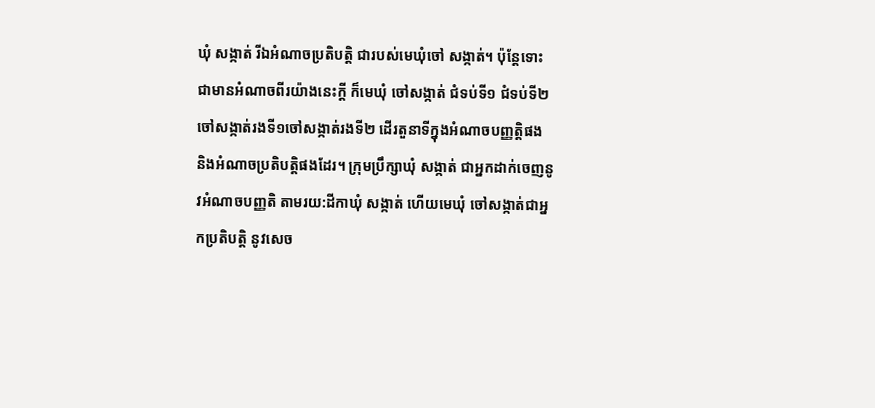ឃុំ សង្កាត់ រីឯអំណាចប្រតិបត្តិ ជារបស់មេឃុំចៅ សង្កាត់។ ប៉ុន្តែទោះជាមានអំណាចពីរយ៉ាងនេះក្តី ក៏មេឃុំ ចៅសង្កាត់ ជំទប់ទី១ ជំទប់ទី២ ចៅសង្កាត់រងទី១ចៅសង្កាត់រងទី២ ដើរតួនាទីក្នុងអំណាចបញ្ញត្តិផង និងអំណាចប្រតិបត្តិផងដែរ។ ក្រុមប្រឹក្សាឃុំ សង្កាត់ ជាអ្នកដាក់ចេញនូវអំណាចបញ្ញតិ តាមរយ:ដីកាឃុំ សង្កាត់ ហើយមេឃុំ ចៅសង្កាត់ជាអ្នកប្រតិបត្តិ នូវសេច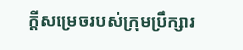ក្តីសម្រេចរបស់ក្រុមប្រឹក្សារ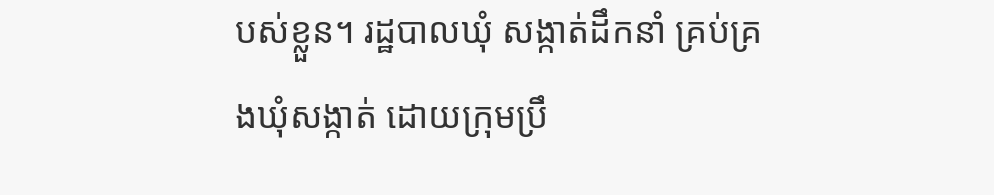បស់ខ្លួន។ រដ្ឋបាលឃុំ សង្កាត់ដឹកនាំ គ្រប់គ្រងឃុំសង្កាត់ ដោយក្រុមប្រឹ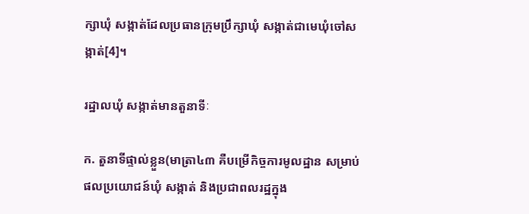ក្សាឃុំ សង្កាត់ដែលប្រធានក្រុមប្រឹក្សាឃុំ សង្កាត់ជាមេឃុំចៅសង្កាត់[4]។

រដ្ឋាលឃុំ សង្កាត់មានតួនាទីៈ

ក. តួនាទីផ្ទាល់ខ្លួន(មាត្រា៤៣ គឺបម្រើកិច្ចការមូលដ្ឋាន សម្រាប់ផលប្រយោជន៍ឃុំ សង្កាត់ និងប្រជាពលរដ្ឋក្នុង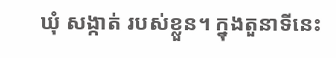ឃុំ សង្កាត់ របស់ខ្លួន។ ក្នុងតួនាទីនេះ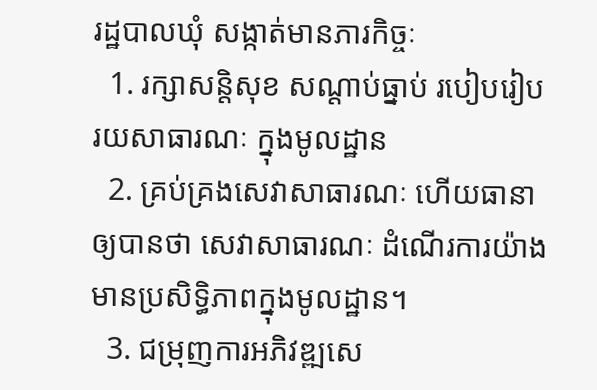រដ្ឋបាលឃុំ សង្កាត់មានភារកិច្ចៈ
  1. រក្សាសន្តិសុខ សណ្តាប់ធ្នាប់ របៀបរៀបរយសាធារណៈ ក្នុងមូលដ្ឋាន
  2. គ្រប់គ្រងសេវាសាធារណៈ ហើយធានាឲ្យបានថា សេវាសាធារណៈ ដំណើរការយ៉ាងមានប្រសិទ្ធិភាពក្នុងមូលដ្ឋាន។
  3. ជម្រុញការអភិវឌ្ឍសេ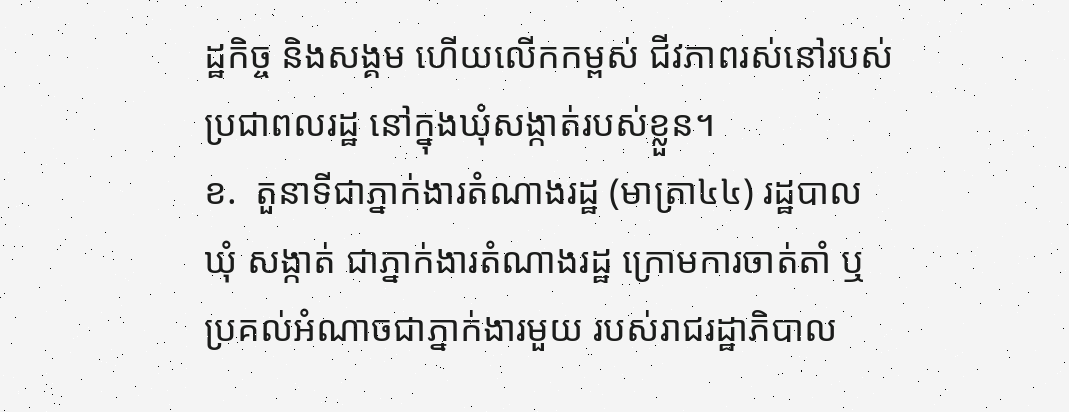ដ្ឋកិច្ច និងសង្គម ហើយលើកកម្ពស់ ជីវភាពរស់នៅរបស់ប្រជាពលរដ្ឋ នៅក្នុងឃុំសង្កាត់របស់ខ្លួន។
ខ.  តួនាទីជាភ្នាក់ងារតំណាងរដ្ឋ (មាត្រា៤៤) រដ្ឋបាលឃុំ សង្កាត់ ជាភ្នាក់ងារតំណាងរដ្ឋ ក្រោមការចាត់តាំ ឬប្រគល់អំណាចជាភ្នាក់ងារមួយ របស់រាជរដ្ឋាភិបាល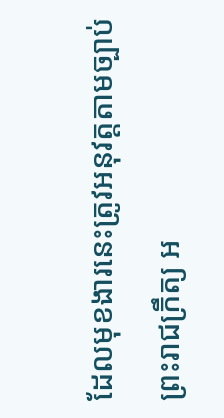ដែលមុខងារនេះត្រូវអនុវត្តតាមច្បាប់ ព្រះរាជក្រឹត្យ អ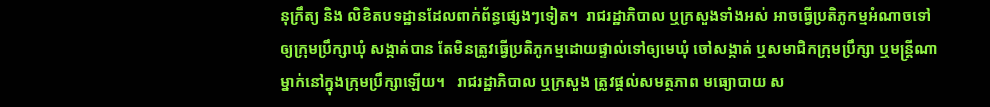នុក្រឹត្យ និង លិខិតបទដ្ឋានដែលពាក់ព័ន្ធផ្សេងៗទៀត។  រាជរដ្ឋាភិបាល ឬក្រសួងទាំងអស់ អាចធ្វើប្រតិភូកម្មអំណាចទៅឲ្យក្រុមប្រឹក្សាឃុំ សង្កាត់បាន តែមិនត្រូវធ្វើប្រតិភូកម្មដោយផ្ទាល់ទៅឲ្យមេឃុំ ចៅសង្កាត់ ឬសមាជិកក្រុមប្រឹក្សា ឬមន្ត្រីណាម្នាក់នៅក្នុងក្រុមប្រឹក្សាឡើយ។   រាជរដ្ឋាភិបាល ឬក្រសួង ត្រូវផ្តល់សមត្ថភាព មធ្យោបាយ ស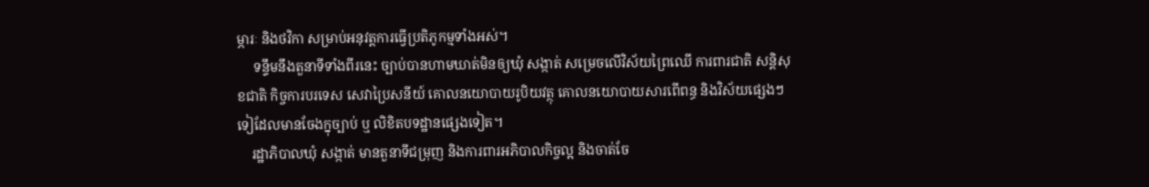ម្ភារៈ និងថវិកា សម្រាប់អនុវត្តការធ្វើប្រតិភូកម្មទាំងអស់។
     ទន្ទឹមនឹងតួនាទីទាំងពីរនេះ ច្បាប់បានហាមឃាត់មិនឲ្យឃុំ សង្កាត់ សម្រេចលើវិស័យព្រៃឈើ ការពារជាតិ សន្តិសុខជាតិ កិច្ចការបរទេស សេវាប្រៃសនីយ៍ គោលនយោបាយរូបិយវត្ថុ គោលនយោបាយសារពើពន្ធ និងវិស័យផ្សេងៗទៀដែលមានចែងក្នុច្បាប់ ឬ លិខិតបទដ្ឋានផ្សេងទៀត។
    រដ្ឋាភិបាលឃុំ សង្កាត់ មានតួនាទីជម្រុញ និងការពារអភិបាលកិច្ចល្អ និងចាត់ចែ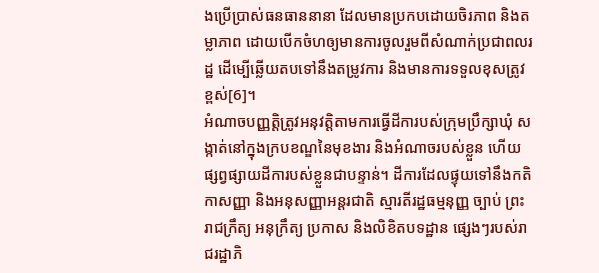ងប្រើប្រាស់ធនធាននានា ដែលមានប្រកបដោយចិរភាព និងតម្លាភាព ដោយបើកចំហឲ្យមានការចូលរួមពីសំណាក់ប្រជាពលរដ្ឋ ដើម្បើឆ្លើយតបទៅនឹងតម្រូវការ និងមានការទទួលខុសត្រូវខ្ពស់[6]។
អំណាចបញ្ញត្តិត្រូវអនុវត្តិតាមការធ្វើដីការបស់ក្រុមប្រឹក្សាឃុំ សង្កាត់នៅក្នុងក្របខណ្ឌនៃមុខងារ និងអំណាចរបស់ខ្លួន ហើយផ្សព្វផ្សាយដីការបស់ខ្លួនជាបន្ទាន់។ ដីការដែលផ្ទុយទៅនឹងកតិកាសញ្ញា និងអនុសញ្ញាអន្តរជាតិ ស្មារតីរដ្ឋធម្មនុញ្ញ ច្បាប់ ព្រះរាជក្រឹត្យ អនុក្រឹត្យ ប្រកាស និងលិខិតបទដ្ឋាន ផ្សេងៗរបស់រាជរដ្ឋាភិ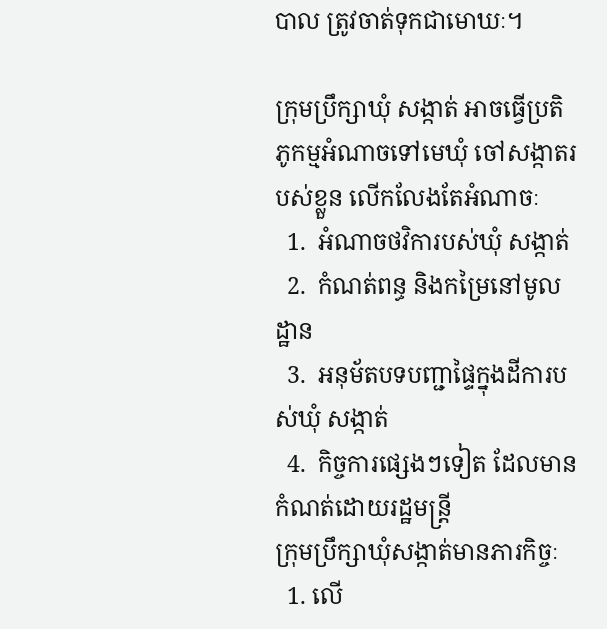បាល ត្រូវចាត់ទុកជាមោឃៈ។

ក្រុមប្រឹក្សាឃុំ សង្កាត់ អាចធ្វើប្រតិភូកម្មអំណាចទៅមេឃុំ ចៅសង្កាតរបស់ខ្លួន លើកលែងតែអំណាចៈ
  1.  អំណាចថវិការបស់ឃុំ សង្កាត់
  2.  កំណត់ពន្ធ និងកម្រៃនៅមូលដ្ឋាន
  3.  អនុម័តបទបញ្ជាផ្ទៃក្នុងដីការបស់ឃុំ សង្កាត់
  4.  កិច្ចការផ្សេងៗទៀត ដែលមានកំណត់ដោយរដ្ឋមន្រ្តី
ក្រុមប្រឹក្សាឃុំសង្កាត់មានភារកិច្ចៈ
  1. លើ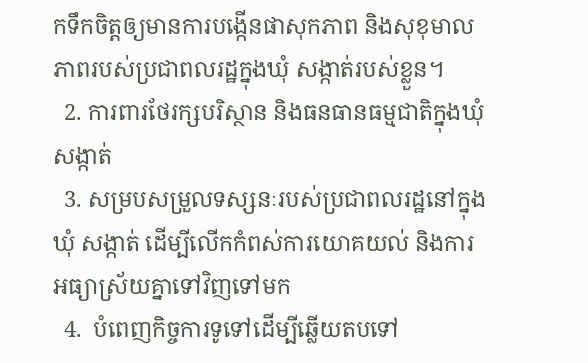កទឹកចិត្តឲ្យមានការបង្កើនផាសុកភាព និងសុខុមាលភាពរបស់ប្រជាពលរដ្ឋក្នុងឃុំ សង្កាត់របស់ខ្លួន។
  2. ការពារថែរក្សបរិស្ថាន និងធនធានធម្មជាតិក្នុងឃុំ សង្កាត់
  3. សម្របសម្រួលទស្សនៈរបស់ប្រជាពលរដ្ឋនៅក្នុងឃុំ សង្កាត់ ដើម្បីលើកកំពស់ការយោគយល់ និងការអធ្យាស្រ័យគ្នាទៅវិញទៅមក
  4.  បំពេញកិច្ចការទូទៅដើម្បីឆ្លើយតបទៅ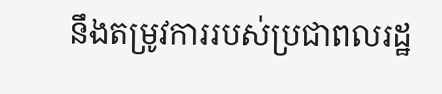នឹងតម្រូវការរបស់ប្រជាពលរដ្ឋ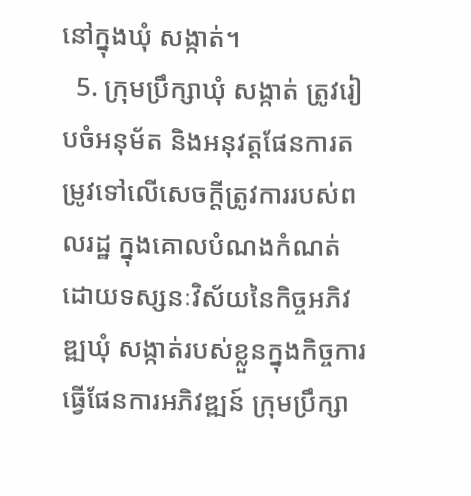នៅក្នុងឃុំ សង្កាត់។
  5. ក្រុមប្រឹក្សាឃុំ សង្កាត់ ត្រូវរៀបចំអនុម័ត និងអនុវត្តផែនការតម្រូវទៅលើសេចក្តីត្រូវការរបស់ពលរដ្ឋ ក្នុងគោលបំណងកំណត់ដោយទស្សនៈវិស័យនៃកិច្ចអភិវឌ្ឍឃុំ សង្កាត់របស់ខ្លួនក្នុងកិច្ចការធ្វើផែនការអភិវឌ្ឍន៍ ក្រុមប្រឹក្សា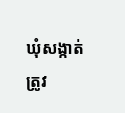ឃុំសង្កាត់ ត្រូវ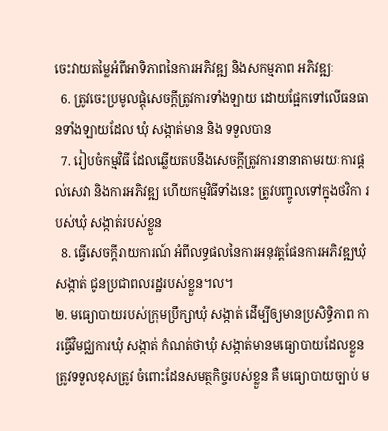ចេះវាយតម្លៃអំពីអាទិភាពនៃការអភិវឌ្ឍ និងសកម្មភាព អភិវឌ្ឍៈ
  6. ត្រូវចេះប្រមូលផ្តុំសេចក្តីត្រូវការទាំងឡាយ ដោយផ្អែកទៅលើធនធានទាំងឡាយដែល ឃុំ សង្កាត់មាន និង ទទួលបាន
  7. រៀបចំកម្មវិធី ដែលឆ្លើយតបនឹងសេចក្តីត្រូវការនានាតាមរយៈការផ្តល់សេវា និងការអភិវឌ្ឍ ហើយកម្មវិធីទាំងនេះ ត្រូវបញ្ចូលទៅក្នុងថវិកា របស់ឃុំ សង្កាត់របស់ខ្លួន
  8. ធ្វើសេចក្តីរាយការណ៍ អំពីលទ្ធផលនៃការអនុវត្តផែនការអភិវឌ្ឍឃុំ សង្កាត់ ជូនប្រជាពលរដ្ឋរបស់ខ្លួន។ល។
២. មធ្យោបាយរបស់ក្រុមប្រឹក្សាឃុំ សង្កាត់ ដើម្បីឲ្យមានប្រសិទ្ធិភាព ការធ្វើវិមជ្ឈការឃុំ សង្កាត់ កំណត់ថាឃុំ សង្កាត់មានមធ្យោបាយដែលខ្លួនត្រូវទទួលខុសត្រូវ ចំពោះដែនសមត្ថកិច្ចរបស់ខ្លួន គឺ មធ្យោបាយច្បាប់ ម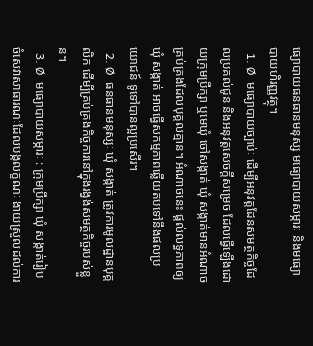ធ្យោបាយធនធានមនុស្ស មធ្យោបាយសម្ភារៈ និងមធ្យោបាយហិរញ្ញវត្ថុ។
  1. Ø  មធ្យោបាយច្បាប់ៈ ដើម្បីអនុវត្តដែនសមត្ថកិច្ចដែលប្រគល់ជូន និងអនុវត្តសេចក្តីសម្រេច ដែលធ្វើឡើងដោយក្រុមប្រឹក្សា ឬមេឃុំ ចៅសង្កាត់ ឃុំ សង្កាត់មានអំណាចគ្រប់គ្រងដែលបុគ្គលគ្មាន។ អំណាចនេះ ផ្តល់លទ្ធភាពឲ្យឃុំ សង្កាត់ អាចធ្វើសកម្មភាពឆ្លើយតបទៅនឹងផលប្រយោជន៍ ទូទៅបានល្អប្រសើរ។
  2. Ø  ធនធានមនុស្សៈ ឃុំ សង្កាត់ ត្រូវការមូលដ្ឋានបុគ្គលិក ដើម្បីគ្រប់គ្រងកិច្ចការនៅក្នុងរង្វង់សមត្ថកិច្ចរបស់ខ្លួន។
  3. Ø  មធ្យោបាយសម្ភារៈ : ក្រុមប្រឹក្សា ឃុំ សង្កាត់រៀបចំសេវាសាធារណៈដែលបង្កលក្ខណៈ ងាយស្រួលដល់ការ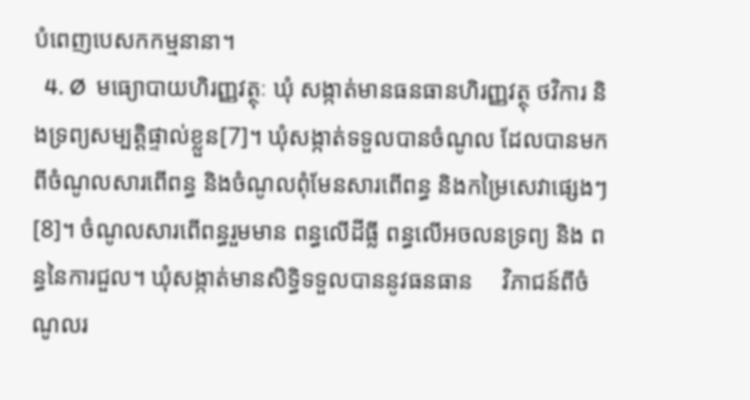បំពេញបេសកកម្មនានា។
  4. Ø  មធ្យោបាយហិរញ្ញវត្ថុៈ ឃុំ សង្កាត់មានធនធានហិរញ្ញវត្ថុ ថវិការ និងទ្រព្យសម្បត្តិផ្ទាល់ខ្លួន[7]។ ឃុំសង្កាត់ទទួលបានចំណូល ដែលបានមកពីចំណូលសារពើពន្ធ និងចំណូលពុំមែនសារពើពន្ធ និងកម្រៃសេវាផ្សេងៗ[8]។ ចំណូលសារពើពន្ធរួមមាន ពន្ធលើដីធ្លី ពន្ធលើអចលនទ្រព្យ និង ពន្ធនៃការជួល។ ឃុំសង្កាត់មានសិទ្ធិទទួលបាននូវធនធាន     វិភាជន៍ពីចំណូលរ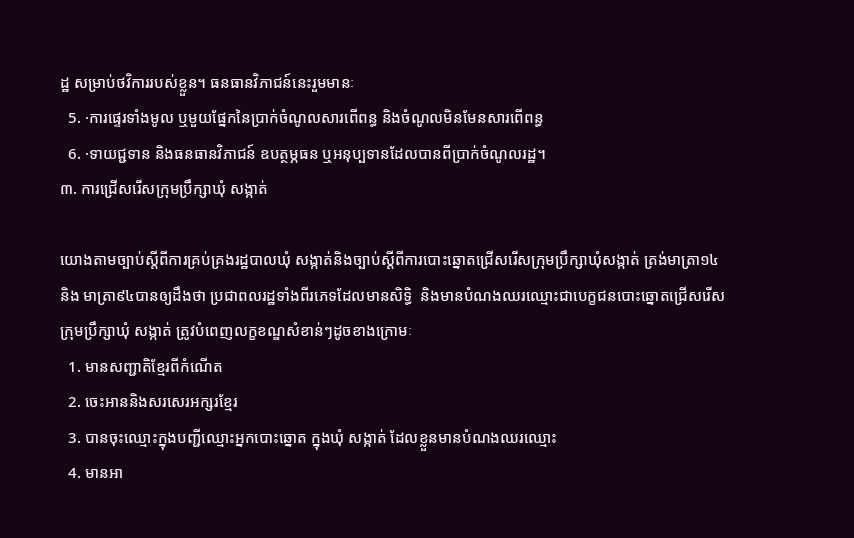ដ្ឋ សម្រាប់ថវិការរបស់ខ្លួន។ ធនធានវិភាជន៍នេះរួមមានៈ
  5. ·ការផ្ទេរទាំងមូល ឬមួយផ្នែកនៃប្រាក់ចំណូលសារពើពន្ធ និងចំណូលមិនមែនសារពើពន្ធ
  6. ·ទាយជ្ជទាន និងធនធានវិភាជន៍ ឧបត្ថម្ភធន ឬអនុប្បទានដែលបានពីប្រាក់ចំណូលរដ្ឋ។
៣. ការជ្រើសរើសក្រុមប្រឹក្សាឃុំ សង្កាត់

យោងតាមច្បាប់ស្តីពីការគ្រប់គ្រងរដ្ឋបាលឃុំ សង្កាត់និងច្បាប់ស្តីពីការបោះឆ្នោតជ្រើសរើសក្រុមប្រឹក្សាឃុំសង្កាត់ ត្រង់មាត្រា១៤ និង មាត្រា៩៤បានឲ្យដឹងថា ប្រជាពលរដ្ឋទាំងពីរភេទដែលមានសិទ្ធិ  និងមានបំណងឈរឈ្មោះជាបេក្ខជនបោះឆ្នោតជ្រើសរើសក្រុមប្រឹក្សាឃុំ សង្កាត់ ត្រូវបំពេញលក្ខខណ្ឌសំខាន់ៗដូចខាងក្រោមៈ
  1. មានសញ្ជាតិខ្មែរពីកំណើត
  2. ចេះអាននិងសរសេរអក្សរខ្មែរ
  3. បានចុះឈ្មោះក្នុងបញ្ជីឈ្មោះអ្នកបោះឆ្នោត ក្នុងឃុំ សង្កាត់ ដែលខ្លួនមានបំណងឈរឈ្មោះ
  4. មានអា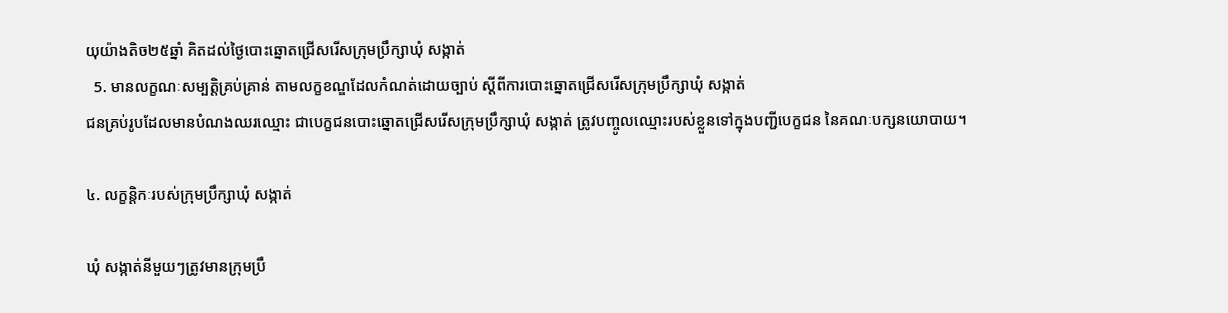យុយ៉ាងតិច២៥ឆ្នាំ គិតដល់ថ្ងៃបោះឆ្នោតជ្រើសរើសក្រុមប្រឹក្សាឃុំ សង្កាត់
  5. មានលក្ខណៈសម្បត្តិគ្រប់គ្រាន់ តាមលក្ខខណ្ឌដែលកំណត់ដោយច្បាប់ ស្តីពីការបោះឆ្នោតជ្រើសរើសក្រុមប្រឹក្សាឃុំ សង្កាត់
ជនគ្រប់រូបដែលមានបំណងឈរឈ្មោះ ជាបេក្ខជនបោះឆ្នោតជ្រើសរើសក្រុមប្រឹក្សាឃុំ សង្កាត់ ត្រូវបញ្ចូលឈ្មោះរបស់ខ្លួនទៅក្នុងបញ្ជីបេក្ខជន នៃគណៈបក្សនយោបាយ។

៤. លក្ខន្តិកៈរបស់ក្រុមប្រឹក្សាឃុំ សង្កាត់

ឃុំ សង្កាត់នីមួយៗត្រូវមានក្រុមប្រឹ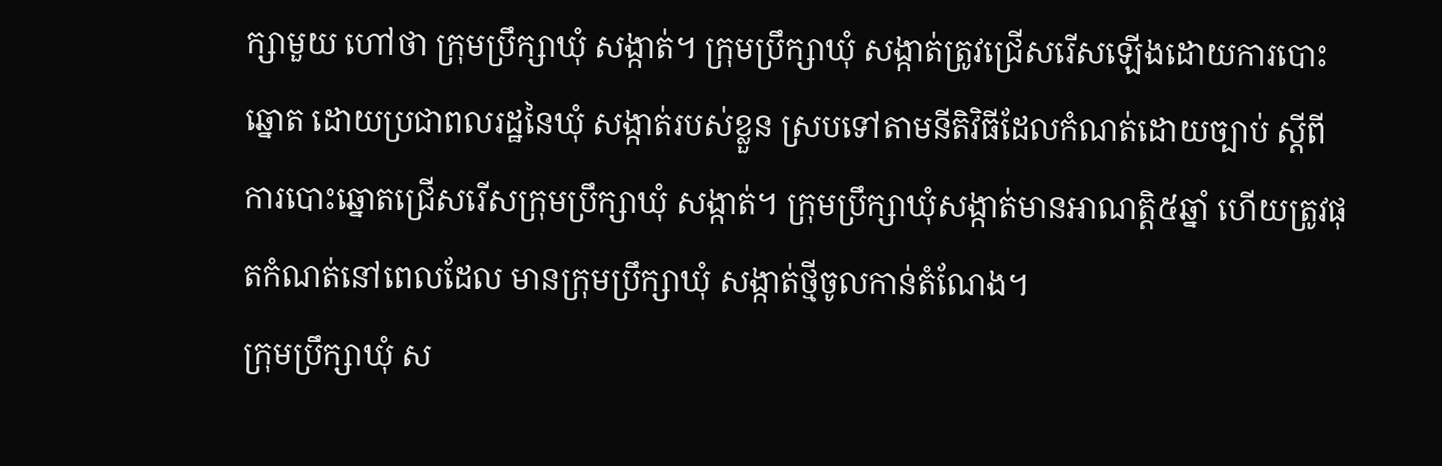ក្សាមួយ ហៅថា ក្រុមប្រឹក្សាឃុំ សង្កាត់។ ក្រុមប្រឹក្សាឃុំ សង្កាត់ត្រូវជ្រើសរើសឡើងដោយការបោះឆ្នោត ដោយប្រជាពលរដ្ឋនៃឃុំ សង្កាត់របស់ខ្លួន ស្របទៅតាមនីតិវិធីដែលកំណត់ដោយច្បាប់ ស្តីពីការបោះឆ្នោតជ្រើសរើសក្រុមប្រឹក្សាឃុំ សង្កាត់។ ក្រុមប្រឹក្សាឃុំសង្កាត់មានអាណត្តិ៥ឆ្នាំ ហើយត្រូវផុតកំណត់នៅពេលដែល មានក្រុមប្រឹក្សាឃុំ សង្កាត់ថ្មីចូលកាន់តំណែង។
ក្រុមប្រឹក្សាឃុំ ស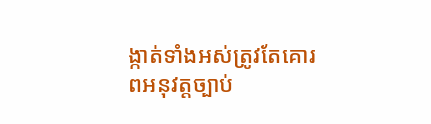ង្កាត់ទាំងអស់ត្រូវតែគោរពអនុវត្តច្បាប់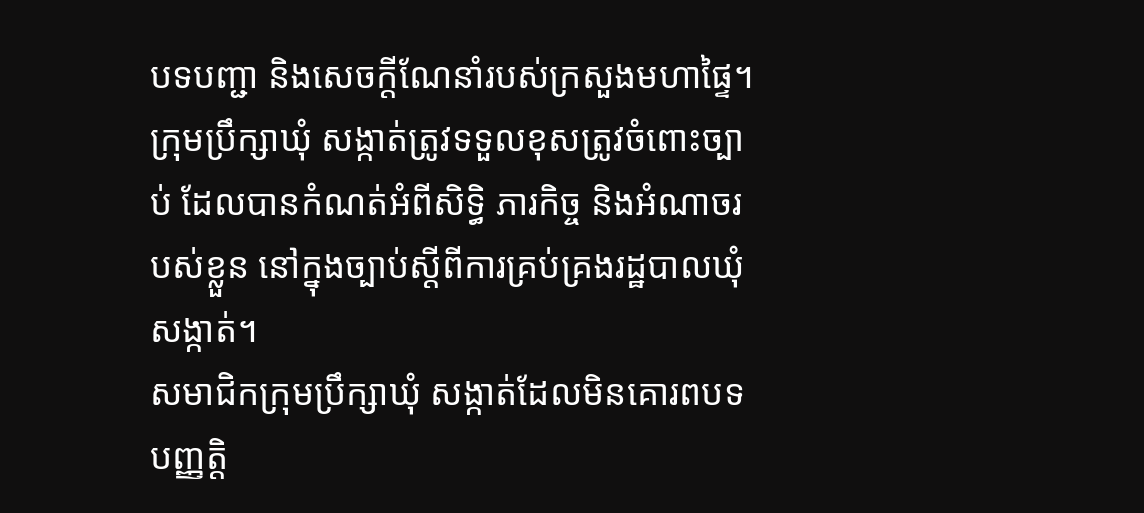បទបញ្ជា និងសេចក្តីណែនាំរបស់ក្រសួងមហាផ្ទៃ។  ក្រុមប្រឹក្សាឃុំ សង្កាត់ត្រូវទទួលខុសត្រូវចំពោះច្បាប់ ដែលបានកំណត់អំពីសិទ្ធិ ភារកិច្ច និងអំណាចរបស់ខ្លួន នៅក្នុងច្បាប់ស្តីពីការគ្រប់គ្រងរដ្ឋបាលឃុំសង្កាត់។
សមាជិកក្រុមប្រឹក្សាឃុំ សង្កាត់ដែលមិនគោរពបទបញ្ញត្តិ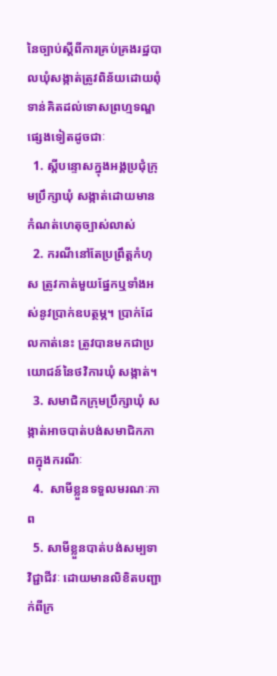នៃច្បាប់ស្តីពីការគ្រប់គ្រងរដ្ឋបាលឃុំសង្កាត់ត្រូវពិន័យដោយពុំទាន់គិតដល់ទោសព្រហ្មទណ្ឌផ្សេងទៀតដូចជាៈ
  1. ស្តីបន្ទោសក្នុងអង្គប្រជុំក្រុមប្រឹក្សាឃុំ សង្កាត់ដោយមានកំណត់ហេតុច្បាស់លាស់
  2. ករណីនៅតែប្រព្រឹត្តកំហុស ត្រូវកាត់មួយផ្នែកឬទាំងអស់នូវប្រាក់ឧបត្ថម្ភ។ ប្រាក់ដែលកាត់នេះ ត្រូវបានមកជាប្រយោជន៍នៃថវិការឃុំ សង្កាត់។
  3. សមាជិកក្រុមប្រឹក្សាឃុំ សង្កាត់អាចបាត់បង់សមាជិកភាពក្នុងករណីៈ
  4.  សាមីខ្លួនទទួលមរណៈភាព
  5. សាមីខ្លួនបាត់បង់សម្បទាវិជ្ជាជីវៈ ដោយមានលិខិតបញ្ជាក់ពីក្រ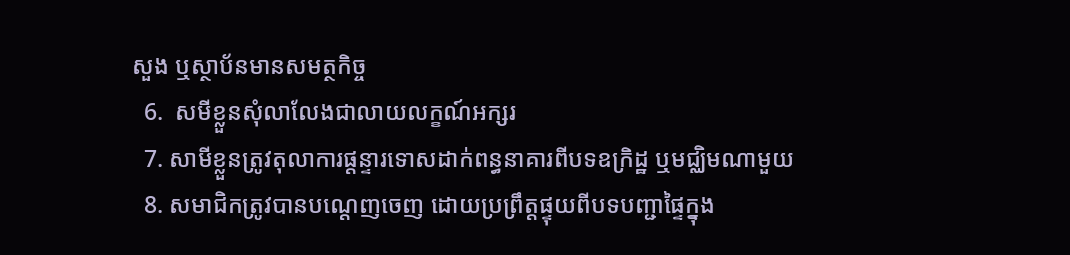សួង ឬស្ថាប័នមានសមត្ថកិច្ច
  6.  សមីខ្លួនសុំលាលែងជាលាយលក្ខណ៍អក្សរ
  7. សាមីខ្លួនត្រូវតុលាការផ្តន្ទារទោសដាក់ពន្ធនាគារពីបទឧក្រិដ្ឋ ឬមជ្ឈិមណាមួយ
  8. សមាជិកត្រូវបានបណ្តេញចេញ ដោយប្រព្រឹត្តផ្ទុយពីបទបញ្ជាផ្ទៃក្នុង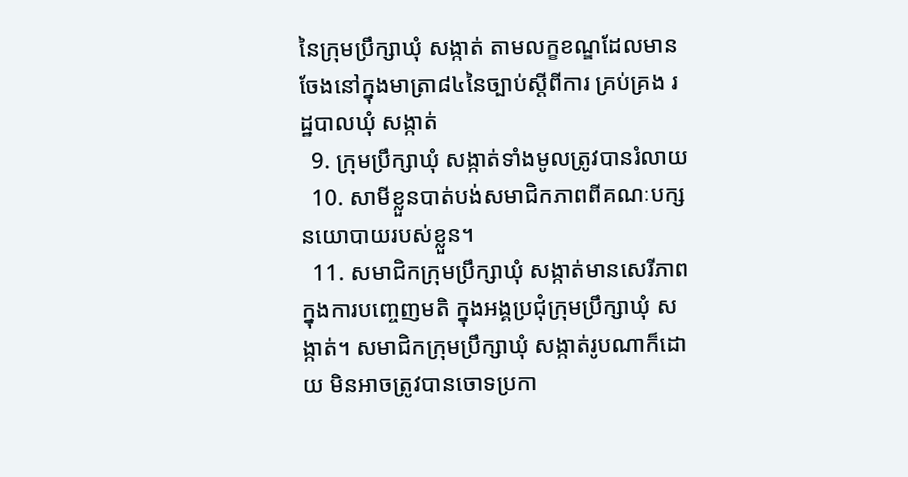នៃក្រុមប្រឹក្សាឃុំ សង្កាត់ តាមលក្ខខណ្ឌដែលមានចែងនៅក្នុងមាត្រា៨៤នៃច្បាប់ស្តីពីការ គ្រប់គ្រង រដ្ឋបាលឃុំ សង្កាត់
  9. ក្រុមប្រឹក្សាឃុំ សង្កាត់ទាំងមូលត្រូវបានរំលាយ
  10. សាមីខ្លួនបាត់បង់សមាជិកភាពពីគណៈបក្សនយោបាយរបស់ខ្លួន។
  11. សមាជិកក្រុមប្រឹក្សាឃុំ សង្កាត់មានសេរីភាពក្នុងការបញ្ចេញមតិ ក្នុងអង្គប្រជុំក្រុមប្រឹក្សាឃុំ សង្កាត់។ សមាជិកក្រុមប្រឹក្សាឃុំ សង្កាត់រូបណាក៏ដោយ មិនអាចត្រូវបានចោទប្រកា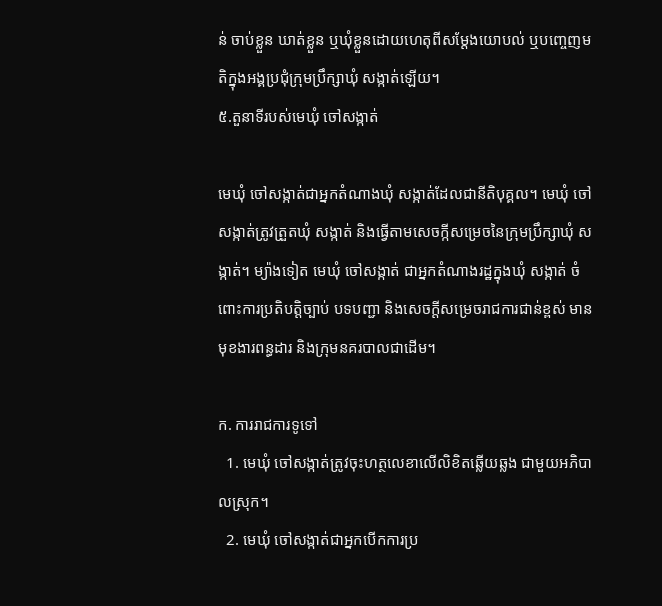ន់ ចាប់ខ្លួន ឃាត់ខ្លួន ឬឃុំខ្លួនដោយហេតុពីសម្តែងយោបល់ ឬបញ្ចេញមតិក្នុងអង្គប្រជុំក្រុមប្រឹក្សាឃុំ សង្កាត់ឡើយ។
៥.តួនាទីរបស់មេឃុំ ចៅសង្កាត់

មេឃុំ ចៅសង្កាត់ជាអ្នកតំណាងឃុំ សង្កាត់ដែលជានីតិបុគ្គល។ មេឃុំ ចៅសង្កាត់ត្រូវត្រួតឃុំ សង្កាត់ និងធ្វើតាមសេចក្កីសម្រេចនៃក្រុមប្រឹក្សាឃុំ សង្កាត់។ ម្យ៉ាងទៀត មេឃុំ ចៅសង្កាត់ ជាអ្នកតំណាងរដ្ឋក្នុងឃុំ សង្កាត់ ចំពោះការប្រតិបត្តិច្បាប់ បទបញ្ជា និងសេចក្តីសម្រេចរាជការជាន់ខ្ពស់ មានមុខងារពន្ធដារ និងក្រុមនគរបាលជាដើម។

ក. ការរាជការទូទៅ
  1. មេឃុំ ចៅសង្កាត់ត្រូវចុះហត្ថលេខាលើលិខិតឆ្លើយឆ្លង ជាមួយអភិបាលស្រុក។
  2. មេឃុំ ចៅសង្កាត់ជាអ្នកបើកការប្រ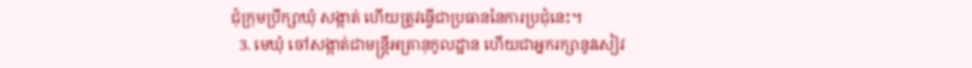ជុំក្រុមប្រឹក្សាឃុំ សង្កាត់ ហើយត្រូវធ្វើជាប្រធាននៃការប្រជុំនេះ។
  3. មេឃុំ ចៅសង្កាត់ជាមន្រ្តីអត្រានុកូលដ្ឋាន ហើយជាអ្នករក្សានូវសៀវ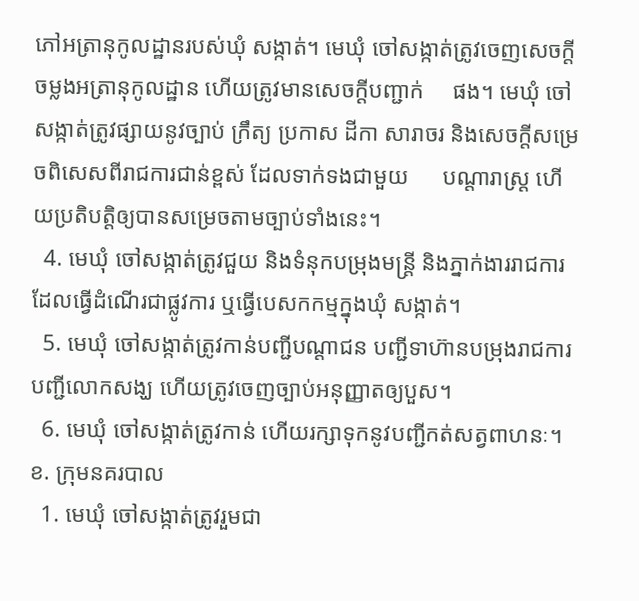ភៅអត្រានុកូលដ្ឋានរបស់ឃុំ សង្កាត់។ មេឃុំ ចៅសង្កាត់ត្រូវចេញសេចក្តីចម្លងអត្រានុកូលដ្ឋាន ហើយត្រូវមានសេចក្តីបញ្ជាក់     ផង។ មេឃុំ ចៅសង្កាត់ត្រូវផ្សាយនូវច្បាប់ ក្រឹត្យ ប្រកាស ដីកា សារាចរ និងសេចក្តីសម្រេចពិសេសពីរាជការជាន់ខ្ពស់ ដែលទាក់ទងជាមួយ      បណ្តារាស្រ្ត ហើយប្រតិបត្តិឲ្យបានសម្រេចតាមច្បាប់ទាំងនេះ។
  4. មេឃុំ ចៅសង្កាត់ត្រូវជួយ និងទំនុកបម្រុងមន្ត្រី និងភ្នាក់ងាររាជការ ដែលធ្វើដំណើរជាផ្លូវការ ឬធ្វើបេសកកម្មក្នុងឃុំ សង្កាត់។
  5. មេឃុំ ចៅសង្កាត់ត្រូវកាន់បញ្ជីបណ្តាជន បញ្ជីទាហ៊ានបម្រុងរាជការ បញ្ជីលោកសង្ឃ ហើយត្រូវចេញច្បាប់អនុញ្ញាតឲ្យបួស។
  6. មេឃុំ ចៅសង្កាត់ត្រូវកាន់ ហើយរក្សាទុកនូវបញ្ជីកត់សត្វពាហនៈ។
ខ. ក្រុមនគរបាល
  1. មេឃុំ ចៅសង្កាត់ត្រូវរួមជា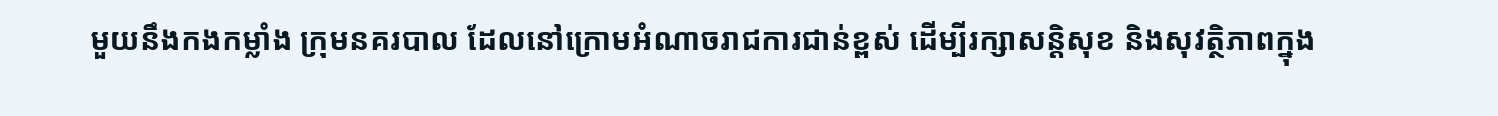មួយនឹងកងកម្លាំង ក្រុមនគរបាល ដែលនៅក្រោមអំណាចរាជការជាន់ខ្ពស់ ដើម្បីរក្សាសន្តិសុខ និងសុវត្ថិភាពក្នុង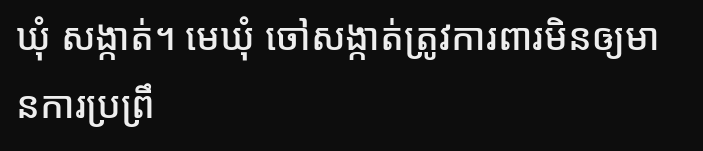ឃុំ សង្កាត់។ មេឃុំ ចៅសង្កាត់ត្រូវការពារមិនឲ្យមានការប្រព្រឹ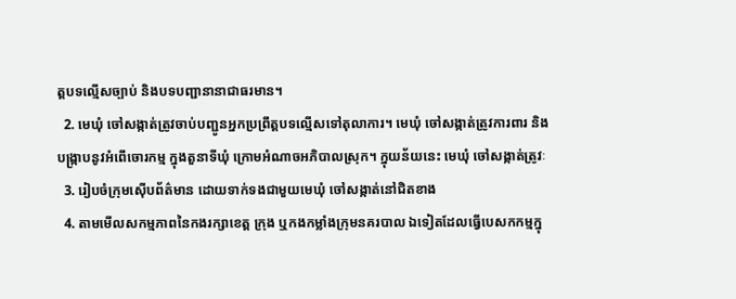ត្តបទល្មើសច្បាប់ និងបទបញ្ជានានាជាធរមាន។
  2. មេឃុំ ចៅសង្កាត់ត្រូវចាប់បញ្ជូនអ្នកប្រព្រឹត្តបទល្មើសទៅតុលាការ។ មេឃុំ ចៅសង្កាត់ត្រូវការពារ និងបង្ក្រាបនូវអំពើចោរកម្ម ក្នុងតួនាទីឃុំ ក្រោមអំណាចអភិបាលស្រុក។ ក្នុយន័យនេះ មេឃុំ ចៅសង្កាត់ត្រូវៈ
  3. រៀបចំក្រុមស៊ើបព័ត៌មាន ដោយទាក់ទងជាមួយមេឃុំ ចៅសង្កាត់នៅជិតខាង
  4. តាមមើលសកម្មភាពនៃកងរក្សាខេត្ត ក្រុង ឬកងកម្លាំងក្រុមនគរបាល ឯទៀតដែលធ្វើបេសកកម្មក្នុ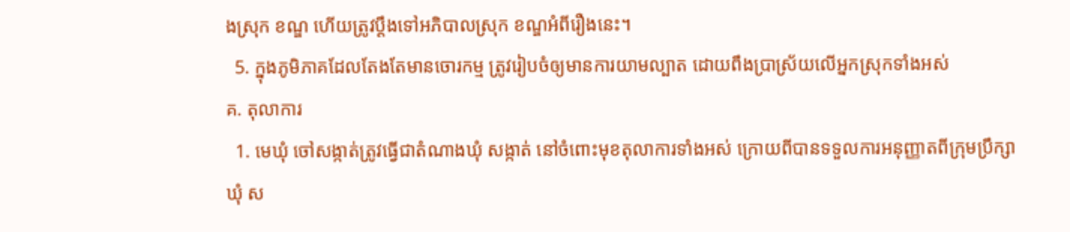ងស្រុក ខណ្ឌ ហើយត្រូវប្តឹងទៅអភិបាលស្រុក ខណ្ឌអំពីរឿងនេះ។
  5. ក្នុងភូមិភាគដែលតែងតែមានចោរកម្ម ត្រូវរៀបចំឲ្យមានការយាមល្បាត ដោយពឹងប្រាស្រ័យលើអ្នកស្រុកទាំងអស់
គ. តុលាការ
  1. មេឃុំ ចៅសង្កាត់ត្រូវធ្វើជាតំណាងឃុំ សង្កាត់ នៅចំពោះមុខតុលាការទាំងអស់ ក្រោយពីបានទទួលការអនុញ្ញាតពីក្រុមប្រឹក្សាឃុំ ស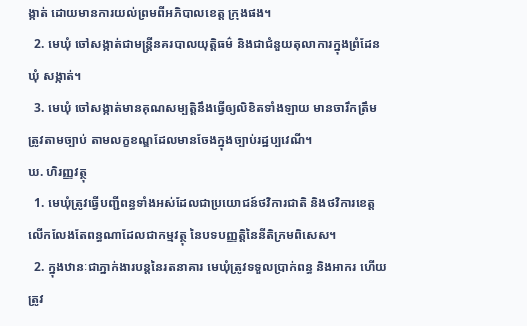ង្កាត់ ដោយមានការយល់ព្រមពីអភិបាលខេត្ត ក្រុងផង។
  2. មេឃុំ ចៅសង្កាត់ជាមន្ត្រីនគរបាលយុត្តិធម៌ និងជាជំនួយតុលាការក្នុងព្រំដែនឃុំ សង្កាត់។
  3. មេឃុំ ចៅសង្កាត់មានគុណសម្បត្តិនឹងធ្វើឲ្យលិខិតទាំងឡាយ មានចារឹកត្រឹមត្រូវតាមច្បាប់ តាមលក្ខខណ្ឌដែលមានចែងក្នុងច្បាប់រដ្ឋប្បវេណី។
ឃ. ហិរញ្ញវត្ថុ
  1. មេឃុំត្រូវធ្វើបញ្ជីពន្ធទាំងអស់ដែលជាប្រយោជន៍ថវិការជាតិ និងថវិការខេត្ត លើកលែងតែពន្ធណាដែលជាកម្មវត្ថុ នៃបទបញ្ញត្តិនៃនីតិក្រមពិសេស។
  2. ក្នុងឋានៈជាភ្នាក់ងារបន្តនៃរតនាគារ មេឃុំត្រូវទទួលប្រាក់ពន្ធ និងអាករ ហើយត្រូវ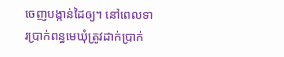ចេញបង្កាន់ដៃឲ្យ។ នៅពេលទារប្រាក់ពន្ធមេឃុំត្រូវដាក់ប្រាក់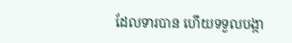ដែលទារបាន ហើយទទួលបង្កា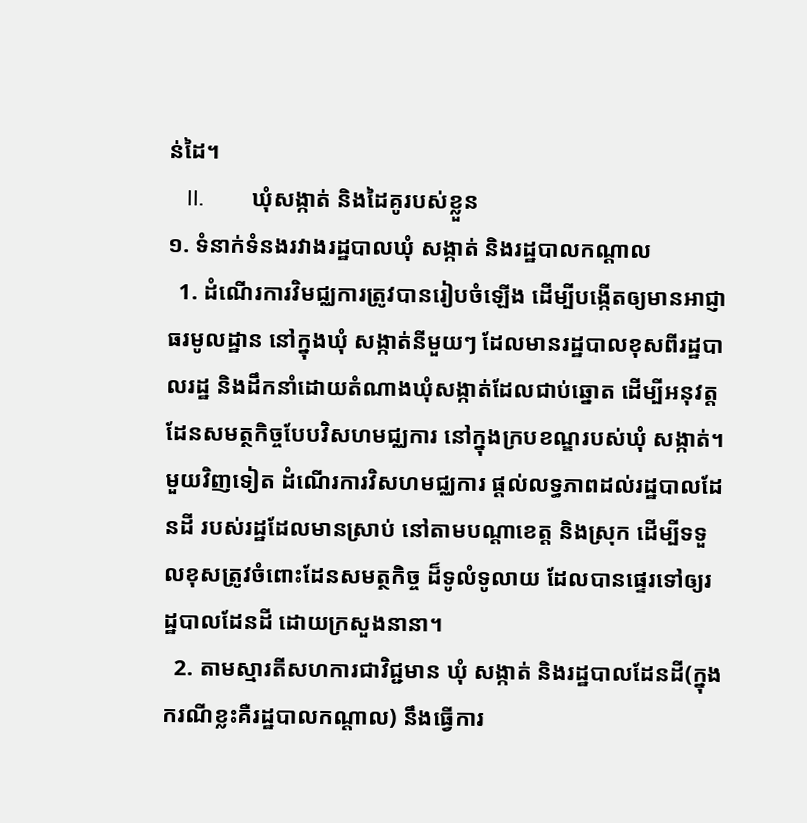ន់ដៃ។
   II.        ឃុំសង្កាត់ និងដៃគូរបស់ខ្លួន
១. ទំនាក់ទំនងរវាងរដ្ឋបាលឃុំ សង្កាត់ និងរដ្ឋបាលកណ្តាល
  1. ដំណើរការវិមជ្ឈការត្រូវបានរៀបចំឡើង ដើម្បីបង្កើតឲ្យមានអាជ្ញាធរមូលដ្ឋាន នៅក្នុងឃុំ សង្កាត់នីមួយៗ ដែលមានរដ្ឋបាលខុសពីរដ្ឋបាលរដ្ឋ និងដឹកនាំដោយតំណាងឃុំសង្កាត់ដែលជាប់ឆ្នោត ដើម្បីអនុវត្តដែនសមត្ថកិច្ចបែបវិសហមជ្ឈការ នៅក្នុងក្របខណ្ឌរបស់ឃុំ សង្កាត់។ មួយវិញទៀត ដំណើរការវិសហមជ្ឈការ ផ្តល់លទ្ធភាពដល់រដ្ឋបាលដែនដី របស់រដ្ឋដែលមានស្រាប់ នៅតាមបណ្តាខេត្ត និងស្រុក ដើម្បីទទួលខុសត្រូវចំពោះដែនសមត្ថកិច្ច ដ៏ទូលំទូលាយ ដែលបានផ្ទេរទៅឲ្យរដ្ឋបាលដែនដី ដោយក្រសួងនានា។
  2. តាមស្មារតីសហការជាវិជ្ជមាន ឃុំ សង្កាត់ និងរដ្ឋបាលដែនដី(ក្នុងករណីខ្លះគឺរដ្ឋបាលកណ្តាល) នឹងធ្វើការ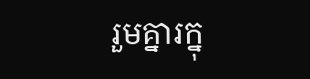រួមគ្នារក្នុ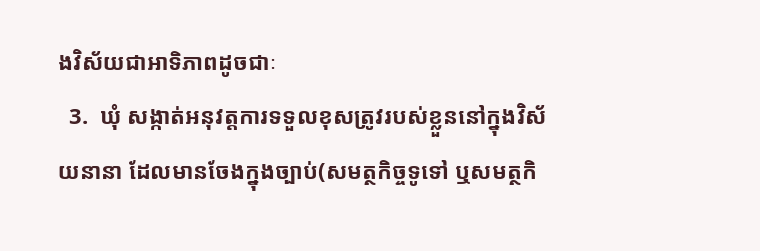ងវិស័យជាអាទិភាពដូចជាៈ
  3.  ឃុំ សង្កាត់អនុវត្តការទទួលខុសត្រូវរបស់ខ្លួននៅក្នុងវិស័យនានា ដែលមានចែងក្នុងច្បាប់(សមត្ថកិច្ចទូទៅ ឬសមត្ថកិ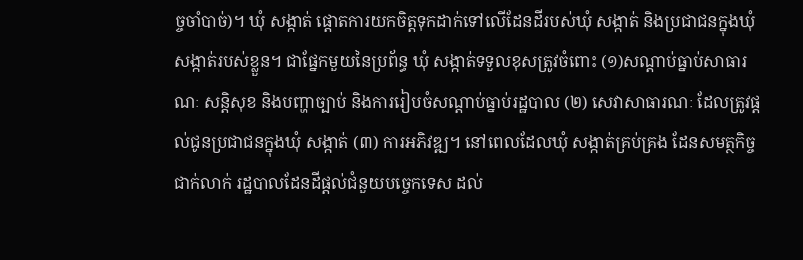ច្ចចាំបាច់)។ ឃុំ សង្កាត់ ផ្តោតការយកចិត្តទុកដាក់ទៅលើដែនដីរបស់ឃុំ សង្កាត់ និងប្រជាជនក្នុងឃុំ សង្កាត់របស់ខ្លួន។ ជាផ្នែកមួយនៃប្រព័ន្ធ ឃុំ សង្កាត់ទទួលខុសត្រូវចំពោះ (១)សណ្តាប់ធ្នាប់សាធារណៈ សន្តិសុខ និងបញ្ហាច្បាប់ និងការរៀបចំសណ្តាប់ធ្នាប់រដ្ឋបាល (២) សេវាសាធារណៈ ដែលត្រូវផ្តល់ជូនប្រជាជនក្នុងឃុំ សង្កាត់ (៣) ការអភិវឌ្ឍ។ នៅពេលដែលឃុំ សង្កាត់គ្រប់គ្រង ដែនសមត្ថកិច្ចជាក់លាក់ រដ្ឋបាលដែនដីផ្តល់ជំនួយបច្ចេកទេស ដល់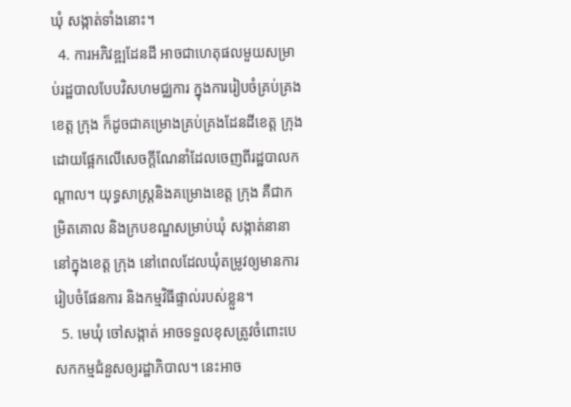ឃុំ សង្កាត់ទាំងនោះ។
  4. ការអភិវឌ្ឍដែនដី អាចជាហេតុផលមួយសម្រាប់រដ្ឋបាលបែបវិសហមជ្ឈការ ក្នុងការរៀបចំគ្រប់គ្រងខេត្ត ក្រុង ក៏ដូចជាគម្រោងគ្រប់គ្រងដែនដីខេត្ត ក្រុង ដោយផ្អែកលើសេចក្តីណែនាំដែលចេញពីរដ្ឋបាលកណ្តាល។ យុទ្ធសាស្ត្រនិងគម្រោងខេត្ត ក្រុង គឺជាកម្រិតគោល និងក្របខណ្ឌសម្រាប់ឃុំ សង្កាត់នានានៅក្នុងខេត្ត ក្រុង នៅពេលដែលឃុំតម្រូវឲ្យមានការរៀបចំផែនការ និងកម្មវិធីផ្ទាល់របស់ខ្លួន។
  5. មេឃុំ ចៅសង្កាត់ អាចទទួលខុសត្រូវចំពោះបេសកកម្មជំនួសឲ្យរដ្ឋាភិបាល។ នេះអាច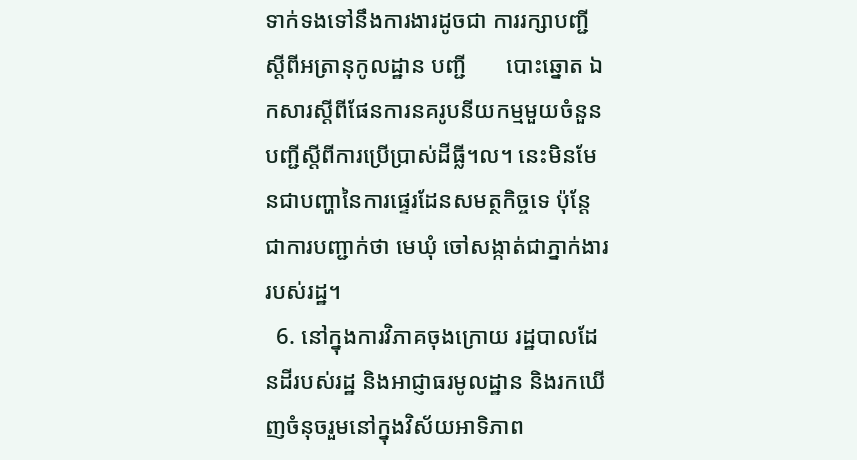ទាក់ទងទៅនឹងការងារដូចជា ការរក្សាបញ្ជីស្តីពីអត្រានុកូលដ្ឋាន បញ្ជី       បោះឆ្នោត ឯកសារស្តីពីផែនការនគរូបនីយកម្មមួយចំនួន បញ្ជីស្តីពីការប្រើប្រាស់ដីធ្លី។ល។ នេះមិនមែនជាបញ្ហានៃការផ្ទេរដែនសមត្ថកិច្ចទេ ប៉ុន្តែជាការបញ្ជាក់ថា មេឃុំ ចៅសង្កាត់ជាភ្នាក់ងាររបស់រដ្ឋ។
  6. នៅក្នុងការវិភាគចុងក្រោយ រដ្ឋបាលដែនដីរបស់រដ្ឋ និងអាជ្ញាធរមូលដ្ឋាន និងរកឃើញចំនុចរួមនៅក្នុងវិស័យអាទិភាព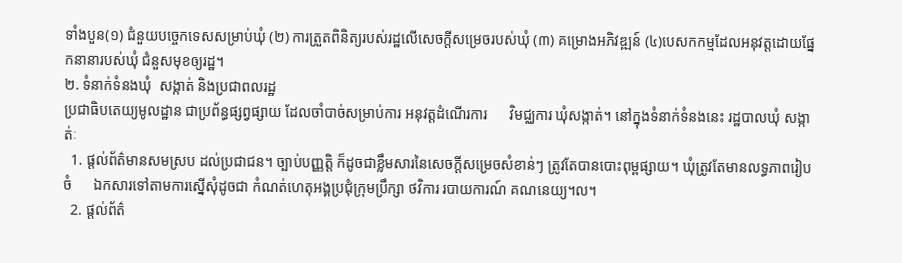ទាំងបួន(១) ជំនួយបច្ចេកទេសសម្រាប់ឃុំ (២) ការត្រួតពិនិត្យរបស់រដ្ឋលើសេចក្តីសម្រេចរបស់ឃុំ (៣) គម្រោងអភិវឌ្ឍន៍ (៤)បេសកកម្មដែលអនុវត្តដោយផ្នែកនានារបស់ឃុំ ជំនួសមុខឲ្យរដ្ឋ។
២. ទំនាក់ទំនងឃុំ  សង្កាត់ និងប្រជាពលរដ្ឋ
ប្រជាធិបតេយ្យមូលដ្ឋាន ជាប្រព័ន្ធផ្សព្វផ្សាយ ដែលចាំបាច់សម្រាប់ការ អនុវត្តដំណើរការ      វិមជ្ឈការ ឃុំសង្កាត់។ នៅក្នុងទំនាក់ទំនងនេះ រដ្ឋបាលឃុំ សង្កាត់ៈ
  1. ផ្តល់ព័ត៌មានសមស្រប ដល់ប្រជាជន។ ច្បាប់បញ្ញត្តិ ក៏ដូចជាខ្លឹមសារនៃសេចក្តីសម្រេចសំខាន់ៗ ត្រូវតែបានបោះពុម្ពផ្សាយ។ ឃុំត្រូវតែមានលទ្ធភាពរៀបចំ      ឯកសារទៅតាមការស្នើសុំដូចជា កំណត់ហេតុអង្គប្រជុំក្រុមប្រឹក្សា ថវិការ របាយការណ៍ គណនេយ្យ។ល។
  2. ផ្តល់ព័ត៌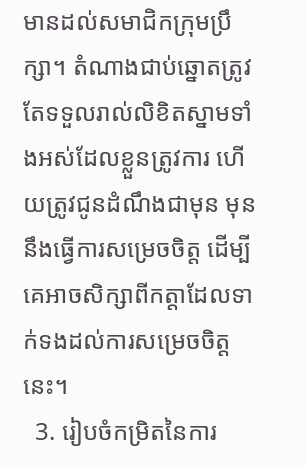មានដល់សមាជិកក្រុមប្រឹក្សា។ តំណាងជាប់ឆ្នោតត្រូវតែទទួលរាល់លិខិតស្នាមទាំងអស់ដែលខ្លួនត្រូវការ ហើយត្រូវជូនដំណឹងជាមុន មុននឹងធ្វើការសម្រេចចិត្ត ដើម្បីគេអាចសិក្សាពីកត្តាដែលទាក់ទងដល់ការសម្រេចចិត្តនេះ។
  3. រៀបចំកម្រិតនៃការ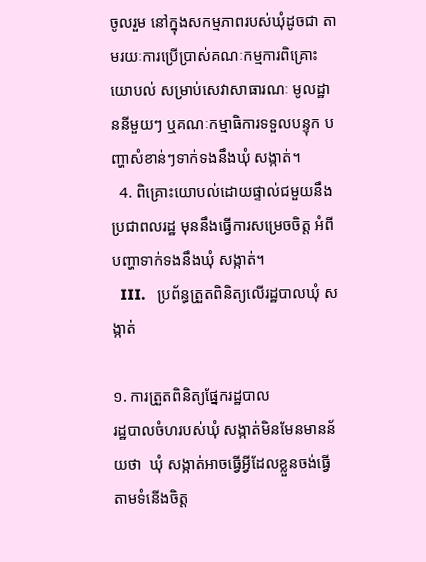ចូលរួម នៅក្នុងសកម្មភាពរបស់ឃុំដូចជា តាមរយៈការប្រើប្រាស់គណៈកម្មការពិគ្រោះយោបល់ សម្រាប់សេវាសាធារណៈ មូលដ្ឋាននីមួយៗ ឬគណៈកម្មាធិការទទួលបន្ទុក បញ្ហាសំខាន់ៗទាក់ទងនឹងឃុំ សង្កាត់។
  4. ពិគ្រោះយោបល់ដោយផ្ទាល់ជមួយនឹងប្រជាពលរដ្ឋ មុននឹងធ្វើការសម្រេចចិត្ត អំពីបញ្ហាទាក់ទងនឹងឃុំ សង្កាត់។
  III.   ប្រព័ន្ធត្រួតពិនិត្យលើរដ្ឋបាលឃុំ សង្កាត់

១. ការត្រួតពិនិត្យផ្នែករដ្ឋបាល
រដ្ឋបាលចំហរបស់ឃុំ សង្កាត់មិនមែនមានន័យថា  ឃុំ សង្កាត់អាចធ្វើអ្វីដែលខ្លួនចង់ធ្វើតាមទំនើងចិត្ត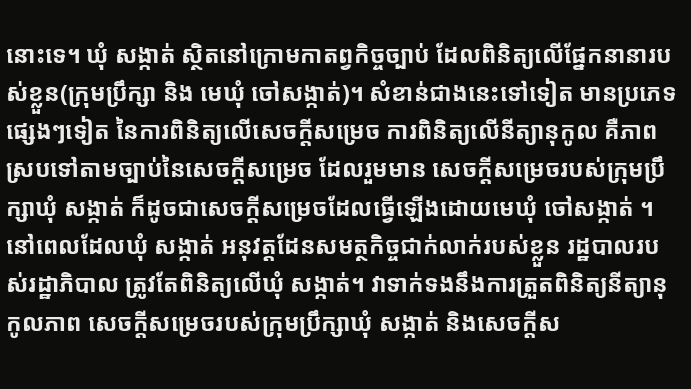នោះទេ។ ឃុំ សង្កាត់ ស្ថិតនៅក្រោមកាតព្វកិច្ចច្បាប់ ដែលពិនិត្យលើផ្នែកនានារបស់ខ្លួន(ក្រុមប្រឹក្សា និង មេឃុំ ចៅសង្កាត់)។ សំខាន់ជាងនេះទៅទៀត មានប្រភេទផ្សេងៗទៀត នៃការពិនិត្យលើសេចក្តីសម្រេច ការពិនិត្យលើនីត្យានុកូល គឺភាពស្របទៅតាមច្បាប់នៃសេចក្តីសម្រេច ដែលរួមមាន សេចក្តីសម្រេចរបស់ក្រុមប្រឹក្សាឃុំ សង្កាត់ ក៏ដូចជាសេចក្តីសម្រេចដែលធ្វើឡើងដោយមេឃុំ ចៅសង្កាត់ ។
នៅពេលដែលឃុំ សង្កាត់ អនុវត្តដែនសមត្ថកិច្ចជាក់លាក់របស់ខ្លួន រដ្ឋបាលរបស់រដ្ឋាភិបាល ត្រូវតែពិនិត្យលើឃុំ សង្កាត់។ វាទាក់ទងនឹងការត្រួតពិនិត្យនីត្យានុកូលភាព សេចក្តីសម្រេចរបស់ក្រុមប្រឹក្សាឃុំ សង្កាត់ និងសេចក្តីស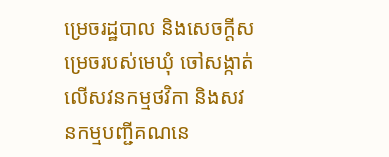ម្រេចរដ្ឋបាល និងសេចក្តីសម្រេចរបស់មេឃុំ ចៅសង្កាត់ លើសវនកម្មថវិកា និងសវនកម្មបញ្ជីគណនេ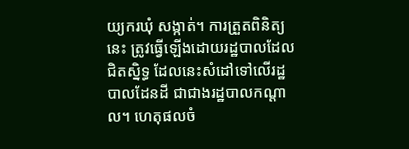យ្យករឃុំ សង្កាត់។ ការត្រួតពិនិត្យនេះ ត្រូវធ្វើឡើងដោយរដ្ឋបាលដែលជិតស្និទ្ធ ដែលនេះសំដៅទៅលើរដ្ឋបាលដែនដី ជាជាងរដ្ឋបាលកណ្តាល។ ហេតុផលចំ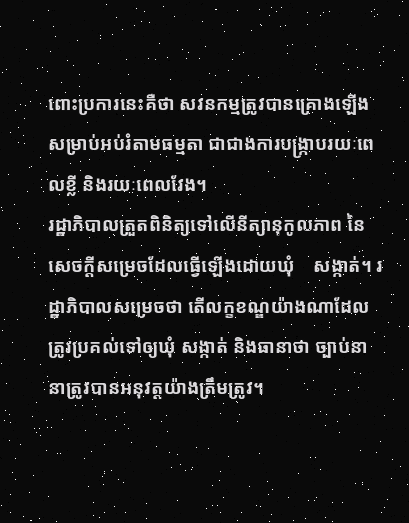ពោះប្រការនេះគឺថា សវនកម្មត្រូវបានគ្រោងឡើងសម្រាប់អប់រំតាមធម្មតា ជាជាងការបង្រ្កាបរយៈពេលខ្លី និងរយៈពេលវែង។
រដ្ឋាភិបាលត្រួតពិនិត្យទៅលើនីត្យានុកូលភាព នៃសេចក្តីសម្រេចដែលធ្វើឡើងដោយឃុំ    សង្កាត់។ រដ្ឋាភិបាលសម្រេចថា តើលក្ខខណ្ឌយ៉ាងណាដែលត្រូវប្រគល់ទៅឲ្យឃុំ សង្កាត់ និងធានាថា ច្បាប់នានាត្រូវបានអនុវត្តយ៉ាងត្រឹមត្រូវ។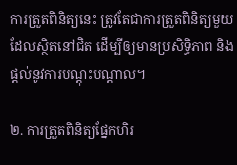ការត្រួតពិនិត្យនេះ ត្រូវតែជាការត្រួតពិនិត្យមួយ ដែលស្ថិតនៅជិត ដើម្បីឲ្យមានប្រសិទ្ធិភាព និងផ្តល់នូវការបណ្តុះបណ្តាល។

២. ការត្រួតពិនិត្យផ្នែកហិរ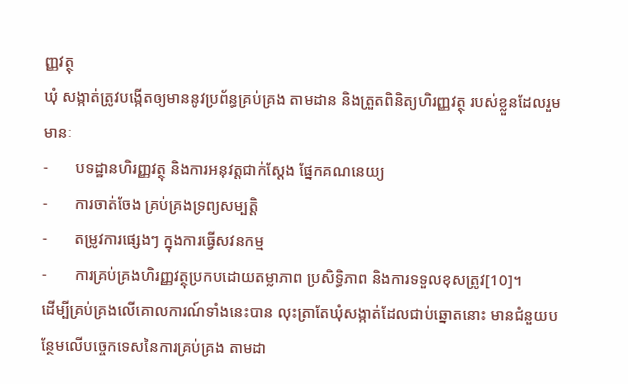ញ្ញវត្ថុ
ឃុំ សង្កាត់ត្រូវបង្កើតឲ្យមាននូវប្រព័ន្ធគ្រប់គ្រង តាមដាន និងត្រួតពិនិត្យហិរញ្ញវត្ថុ របស់ខ្លួនដែលរួមមានៈ
-       បទដ្ឋានហិរញ្ញវត្ថុ និងការអនុវត្តជាក់ស្តែង ផ្នែកគណនេយ្យ
-       ការចាត់ចែង គ្រប់គ្រងទ្រព្យសម្បត្តិ
-       តម្រូវការផ្សេងៗ ក្នុងការធ្វើសវនកម្ម
-       ការគ្រប់គ្រងហិរញ្ញវត្ថុប្រកបដោយតម្លាភាព ប្រសិទ្ធិភាព និងការទទួលខុសត្រូវ[10]។
ដើម្បីគ្រប់គ្រងលើគោលការណ៍ទាំងនេះបាន លុះត្រាតែឃុំសង្កាត់ដែលជាប់ឆ្នោតនោះ មានជំនួយបន្ថែមលើបច្ចេកទេសនៃការគ្រប់គ្រង តាមដា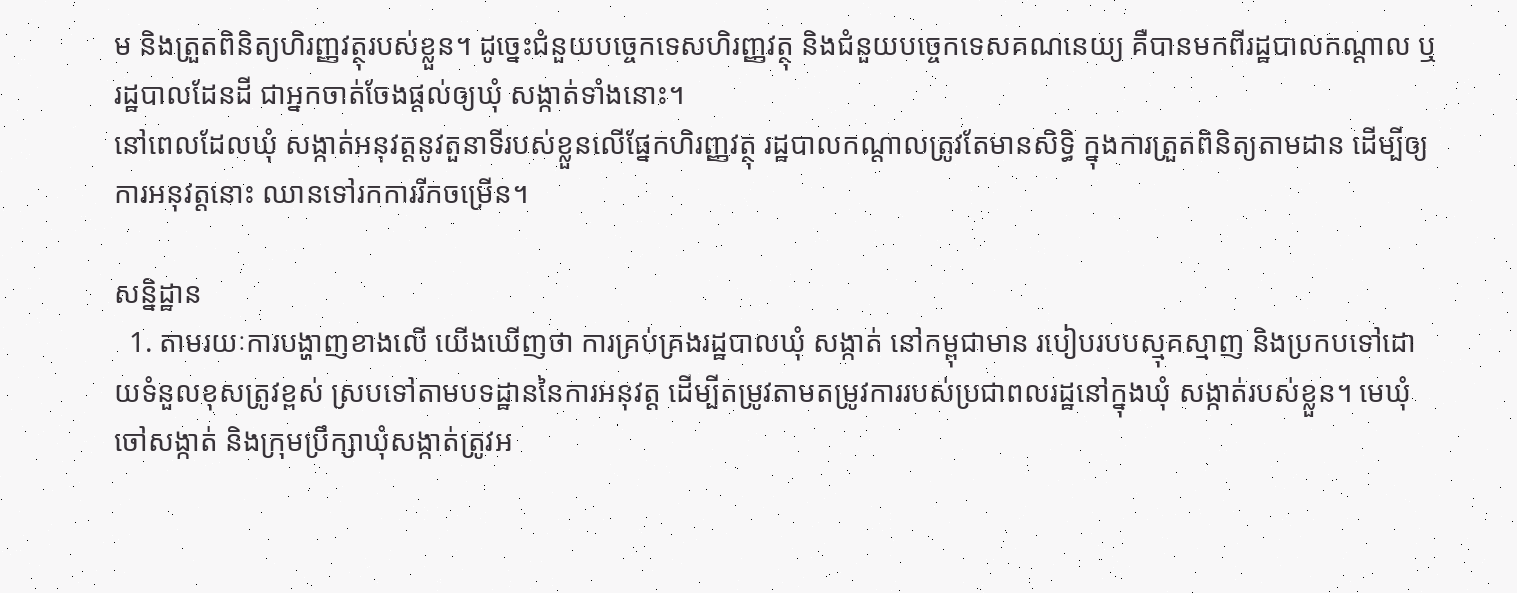ម និងត្រួតពិនិត្យហិរញ្ញវត្ថុរបស់ខ្លួន។ ដូច្នេះជំនួយបច្ចេកទេសហិរញ្ញវត្ថុ និងជំនួយបច្ចេកទេសគណនេយ្យ គឺបានមកពីរដ្ឋបាលកណ្តាល ឬរដ្ឋបាលដែនដី ជាអ្នកចាត់ចែងផ្តល់ឲ្យឃុំ សង្កាត់ទាំងនោះ។
នៅពេលដែលឃុំ សង្កាត់អនុវត្តនូវតួនាទីរបស់ខ្លួនលើផ្នែកហិរញ្ញវត្ថុ រដ្ឋបាលកណ្តាលត្រូវតែមានសិទ្ធិ ក្នុងការត្រួតពិនិត្យតាមដាន ដើម្បីឲ្យការអនុវត្តនោះ ឈានទៅរកការរីកចម្រើន។

សន្និដ្ឋាន
  1. តាមរយៈការបង្ហាញខាងលើ យើងឃើញថា ការគ្រប់គ្រងរដ្ឋបាលឃុំ សង្កាត់ នៅកម្ពុជាមាន របៀបរបបស្មុគស្មាញ និងប្រកបទៅដោយទំនួលខុសត្រូវខ្ពស់ ស្របទៅតាមបទដ្ឋាននៃការអនុវត្ត ដើម្បីតម្រូវតាមតម្រូវការរបស់ប្រជាពលរដ្ឋនៅក្នុងឃុំ សង្កាត់របស់ខ្លួន។ មេឃុំ ចៅសង្កាត់ និងក្រុមប្រឹក្សាឃុំសង្កាត់ត្រូវអ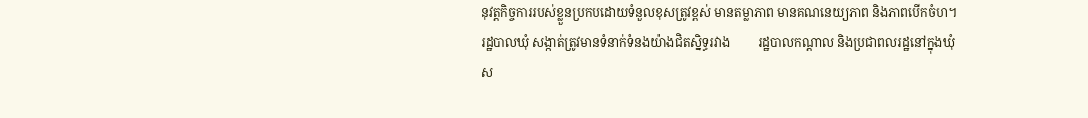នុវត្តកិច្ចការរបស់ខ្លួនប្រកបដោយទំនួលខុសត្រូវខ្ពស់ មានតម្លាភាព មានគណនេយ្យភាព និងភាពបើកចំហ។ រដ្ឋបាលឃុំ សង្កាត់ត្រូវមានទំនាក់ទំនងយ៉ាងជិតស្និទ្ធរវាង         រដ្ឋបាលកណ្តាល និងប្រជាពលរដ្ឋនៅក្នុងឃុំ ស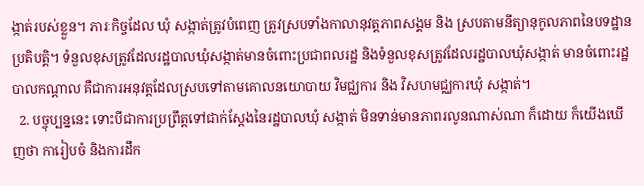ង្កាត់របស់ខ្លួន។ ភារៈកិច្ចដែល ឃុំ សង្កាត់ត្រូវបំពេញ ត្រូវស្របទាំងកាលានុវត្តភាពសង្គម និង ស្របតាមនីត្យានុកូលភាពនៃបទដ្ឋានប្រតិបត្តិ។ ទំនួលខុសត្រូវដែលរដ្ឋបាលឃុំសង្កាត់មានចំពោះប្រជាពលរដ្ឋ និងទំនួលខុសត្រូវដែលរដ្ឋបាលឃុំសង្កាត់ មានចំពោះរដ្ឋបាលកណ្តាល គឺជាការអនុវត្តដែលស្របទៅតាមគោលនយោបាយ វិមជ្ឈការ និង វិសហមជ្ឈការឃុំ សង្កាត់។
  2. បច្ចុប្បន្ននេះ ទោះបីជាការប្រព្រឹត្តទៅជាក់ស្តែងនៃរដ្ឋបាលឃុំ សង្កាត់ មិនទាន់មានភាពរលូនណាស់ណា ក៏ដោយ ក៏យើងឃើញថា ការៀបចំ និងការដឹក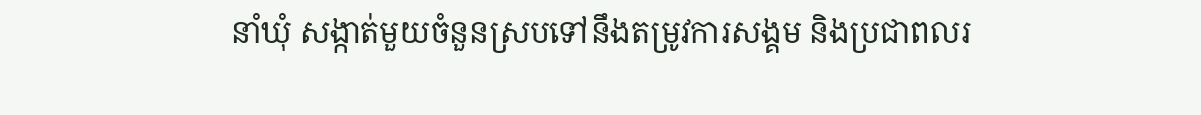នាំឃុំ សង្កាត់មួយចំនួនស្របទៅនឹងតម្រូវការសង្គម និងប្រជាពលរ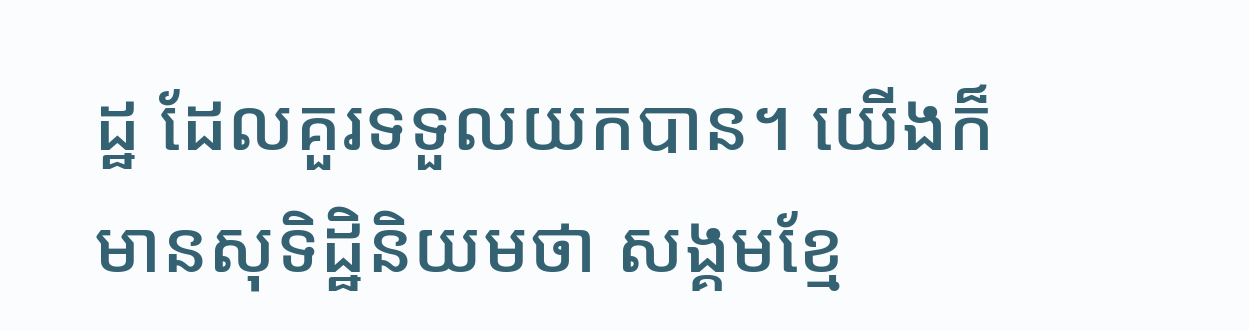ដ្ឋ ដែលគួរទទួលយកបាន។ យើងក៏មានសុទិដ្ឋិនិយមថា សង្គមខ្មែ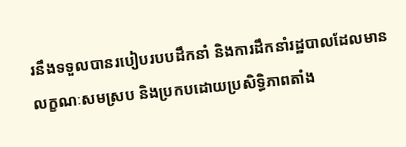រនឹងទទួលបានរបៀបរបបដឹកនាំ និងការដឹកនាំរដ្ឋបាលដែលមានលក្ខណៈសមស្រប និងប្រកបដោយប្រសិទ្ធិភាពតាំង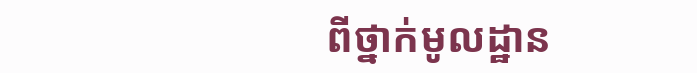ពីថ្នាក់មូលដ្ឋាន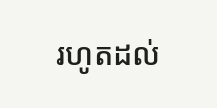រហូតដល់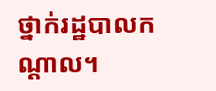ថ្នាក់រដ្ឋបាលកណ្តាល។